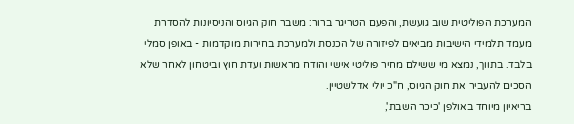המערכת הפוליטית שוב גועשת, והפעם הטריגר ברור: משבר חוק הגיוס והניסיונות להסדרת מעמד תלמידי הישיבות מביאים לפיזורה של הכנסת ולמערכת בחירות מוקדמות - באופן סמלי בלבד. בתווך, נמצא מי ששילם מחיר פוליטי אישי והודח מראשות ועדת חוץ וביטחון לאחר שלא הסכים להעביר את חוק הגיוס, ח"כ יולי אדלשטיין.
בריאיון מיוחד באולפן 'כיכר השבת',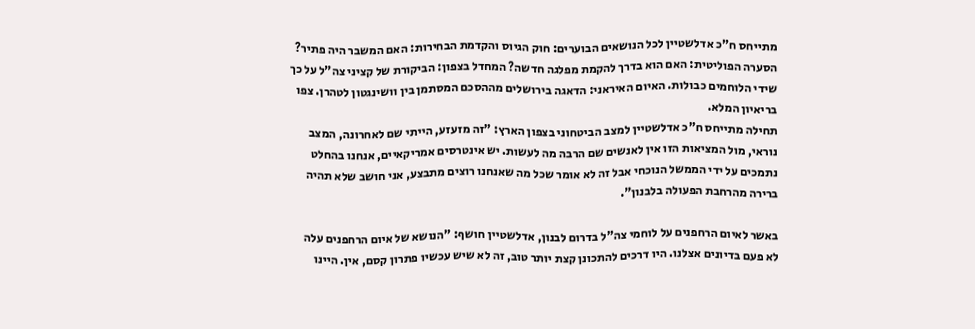מתייחס ח"כ אדלשטיין לכל הנושאים הבוערים: חוק הגיוס והקדמת הבחירות: האם המשבר היה פתיר? הסערה הפוליטית: האם הוא בדרך להקמת מפלגה חדשה? המחדל בצפון: הביקורת של קציני צה"ל על כך שידי הלוחמים כבולות. האיום האיראני: הדאגה בירושלים מההסכם המסתמן בין וושינגטון לטהרן. צפו בריאיון המלא.
תחילה מתייחס ח"כ אדלשטיין למצב הביטחוני בצפון הארץ: "זה מזעזע, הייתי שם לאחרונה, המצב נוראי, מול המציאות הזו אין לאנשים שם הרבה מה לעשות. יש אינטרסים אמריקאיים, אנחנו בהחלט נתמכים על ידי הממשל הנוכחי אבל זה לא אומר שכל מה שאנחנו רוצים מתבצע, אני חושב שלא תהיה ברירה מהרחבת הפעולה בלבנון".

באשר לאיום הרחפנים על לוחמי צה"ל בדרום לבנון, אדלשטיין חושף: "הנושא של איום הרחפנים עלה לא פעם בדיונים אצלנו. היו דרכים להתכונן קצת יותר טוב, זה לא שיש עכשיו פתרון קסם, אין. היינו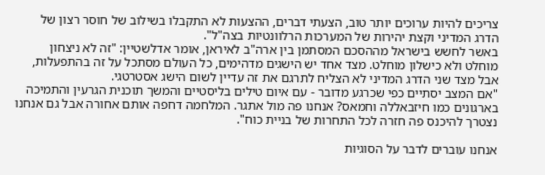צריכים להיות ערוכים יותר טוב, הצעתי דברים, ההצעות לא התקבלו בשילוב של חוסר רצון של הדרג המדיני וקצת יהירות של המערכות הרלוונטיות בצה"ל".
באשר לחשש בישראל מההסכם המסתמן בין ארה"ב לאיראן, אומר אדלשטיין: "זה לא ניצחון מוחלט ולא כישלון מוחלט. מצד אחד יש הישגים מדהימים, כל העולם מסתכל על זה בהתפעלות, אבל מצד שני הדרג המדיני לא הצליח לתרגם את זה עדיין לשום הישג אסטרטגי.
"אם המצב יסתיים כפי שכרגע מדובר - עם איום טילים בליסטיים והמשך תוכנית הגרעין והתמיכה בארגונים כמו חיזבאללה וחמאס? אנחנו פה מול אתגר. המלחמה דחפה אותם אחורה אבל גם אנחנו נצטרך להיכנס פה חזרה לכל התחרות של בניית כוח".

אנחנו עוברים לדבר על הסוגיות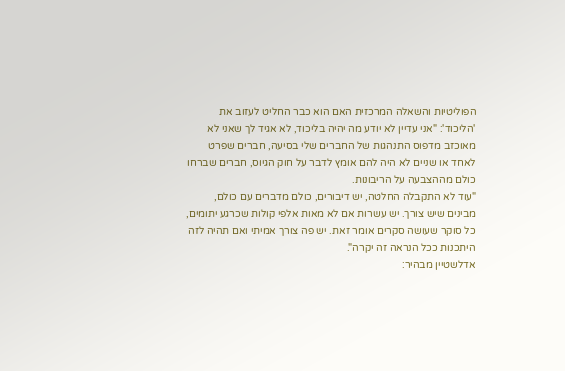הפוליטיות והשאלה המרכזית האם הוא כבר החליט לעזוב את 'הליכוד': "אני עדיין לא יודע מה יהיה בליכוד, לא אגיד לך שאני לא מאוכזב מדפוס התנהגות של החברים שלי בסיעה, חברים שפרט לאחד או שניים לא היה להם אומץ לדבר על חוק הגיוס, חברים שברחו כולם מההצבעה על הריבונות.
"עוד לא התקבלה החלטה, יש דיבורים, כולם מדברים עם כולם, מבינים שיש צורך. יש עשרות אם לא מאות אלפי קולות שכרגע יתומים, כל סוקר שעושה סקרים אומר זאת. יש פה צורך אמיתי ואם תהיה לזה היתכנות ככל הנראה זה יקרה".
אדלשטיין מבהיר: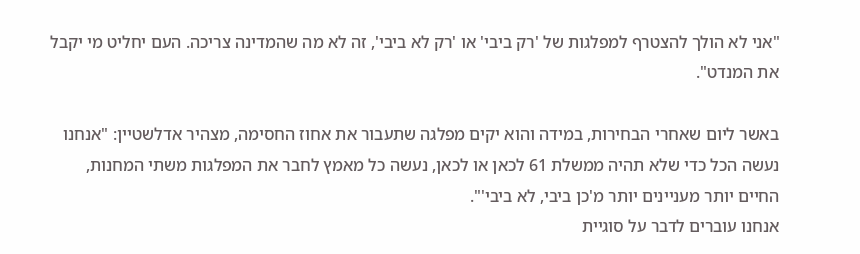"אני לא הולך להצטרף למפלגות של 'רק ביבי' או 'רק לא ביבי', זה לא מה שהמדינה צריכה. העם יחליט מי יקבל את המנדט".

באשר ליום שאחרי הבחירות, במידה והוא יקים מפלגה שתעבור את אחוז החסימה, מצהיר אדלשטיין: "אנחנו נעשה הכל כדי שלא תהיה ממשלת 61 לכאן או לכאן, נעשה כל מאמץ לחבר את המפלגות משתי המחנות, החיים יותר מעניינים יותר מ'כן ביבי, לא ביבי'".
אנחנו עוברים לדבר על סוגיית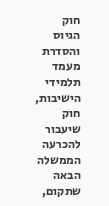חוק הגיוס והסדרת מעמד תלמידי הישיבות, חוק שיעבור להכרעה הממשלה הבאה שתקום,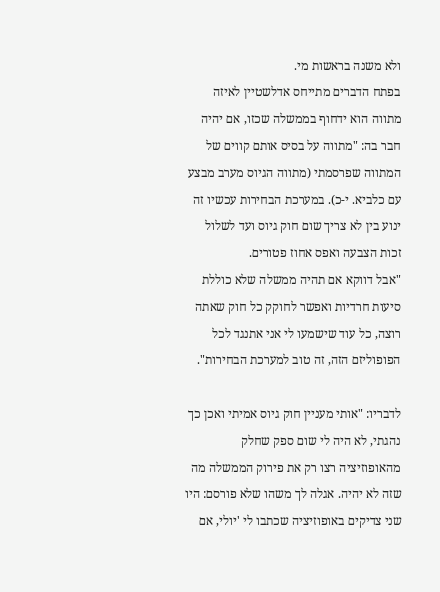ולא משנה בראשות מי.
בפתח הדברים מתייחס אדלשטיין לאיזה מתווה הוא ידחוף בממשלה שכזו, אם יהיה חבר בה: "מתווה על בסיס אותם קווים של המתווה שפרסמתי (מתווה הגיוס מערב מבצע עם כלביא. י-כ). במערכת הבחירות עכשיו זה ינוע בין לא צריך שום חוק גיוס ועד לשלול זכות הצבעה ואפס אחוז פטורים.
"אבל דווקא אם תהיה ממשלה שלא כוללת סיעות חרדיות ואפשר לחוקק כל חוק שאתה רוצה, כל עוד שישמעו לי אני אתנגד לכל הפופוליזם הזה, זה טוב למערכת הבחירות".

לדבריו: "אותי מעניין חוק גיוס אמיתי ואכן כך נהגתי, לא היה לי שום ספק שחלק מהאופוזיציה רצו רק את פירוק הממשלה מה שזה לא יהיה. אגלה לך משהו שלא פורסם: היו שני צדיקים באופוזיציה שכתבו לי 'יולי, אם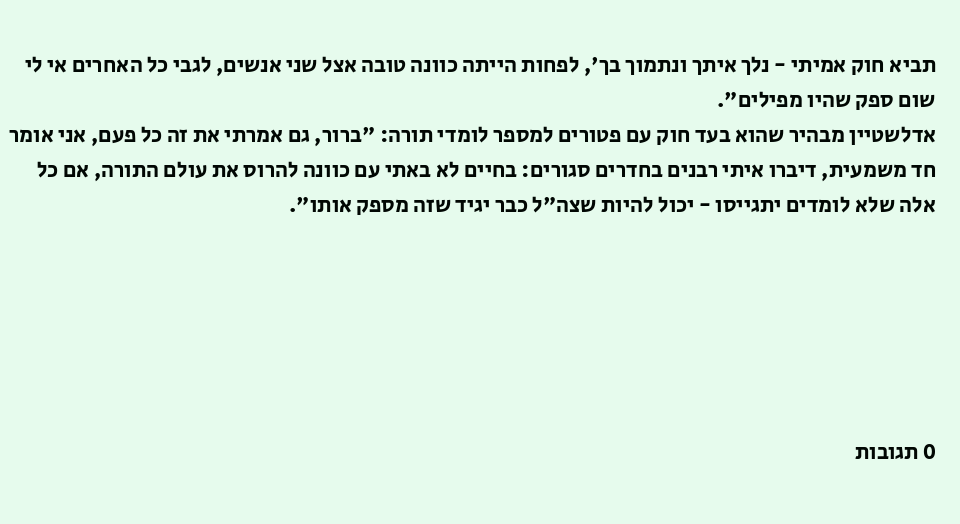תביא חוק אמיתי - נלך איתך ונתמוך בך', לפחות הייתה כוונה טובה אצל שני אנשים, לגבי כל האחרים אי לי שום ספק שהיו מפילים".
אדלשטיין מבהיר שהוא בעד חוק עם פטורים למספר לומדי תורה: "ברור, גם אמרתי את זה כל פעם, אני אומר חד משמעית, דיברו איתי רבנים בחדרים סגורים: בחיים לא באתי עם כוונה להרוס את עולם התורה, אם כל אלה שלא לומדים יתגייסו - יכול להיות שצה"ל כבר יגיד שזה מספק אותו".






0 תגובות